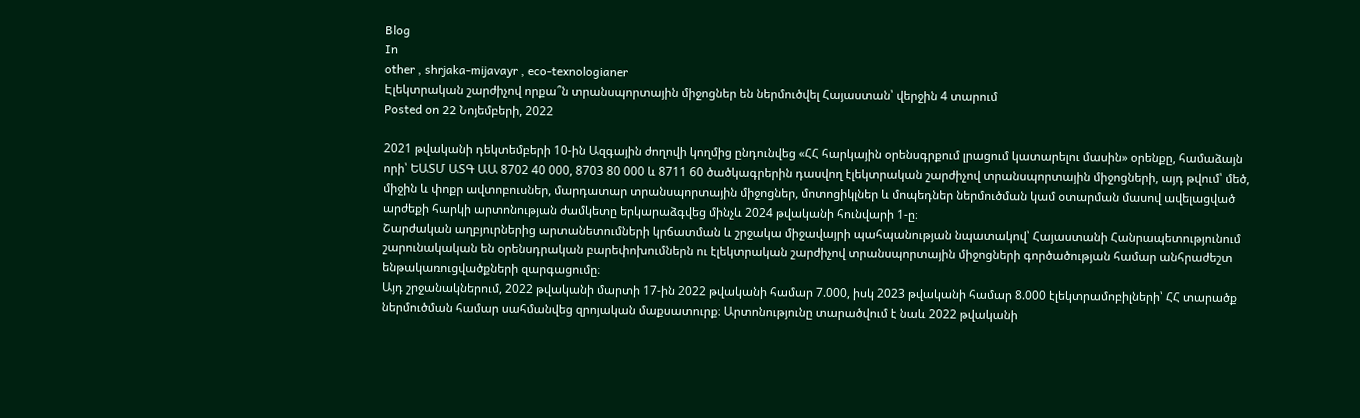Blog
In
other , shrjaka-mijavayr , eco-texnologianer
Էլեկտրական շարժիչով որքա՞ն տրանսպորտային միջոցներ են ներմուծվել Հայաստան՝ վերջին 4 տարում
Posted on 22 Նոյեմբերի, 2022

2021 թվականի դեկտեմբերի 10-ին Ազգային ժողովի կողմից ընդունվեց «ՀՀ հարկային օրենսգրքում լրացում կատարելու մասին» օրենքը, համաձայն որի՝ ԵԱՏՄ ԱՏԳ ԱԱ 8702 40 000, 8703 80 000 և 8711 60 ծածկագրերին դասվող էլեկտրական շարժիչով տրանսպորտային միջոցների, այդ թվում՝ մեծ, միջին և փոքր ավտոբուսներ, մարդատար տրանսպորտային միջոցներ, մոտոցիկլներ և մոպեդներ ներմուծման կամ օտարման մասով ավելացված արժեքի հարկի արտոնության ժամկետը երկարաձգվեց մինչև 2024 թվականի հունվարի 1-ը։
Շարժական աղբյուրներից արտանետումների կրճատման և շրջակա միջավայրի պահպանության նպատակով՝ Հայաստանի Հանրապետությունում շարունակական են օրենսդրական բարեփոխումներն ու էլեկտրական շարժիչով տրանսպորտային միջոցների գործածության համար անհրաժեշտ ենթակառուցվածքների զարգացումը։
Այդ շրջանակներում, 2022 թվականի մարտի 17-ին 2022 թվականի համար 7.000, իսկ 2023 թվականի համար 8.000 էլեկտրամոբիլների՝ ՀՀ տարածք ներմուծման համար սահմանվեց զրոյական մաքսատուրք։ Արտոնությունը տարածվում է նաև 2022 թվականի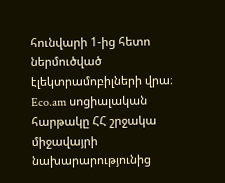հունվարի 1-ից հետո ներմուծված էլեկտրամոբիլների վրա։
Eco.am սոցիալական հարթակը ՀՀ շրջակա միջավայրի նախարարությունից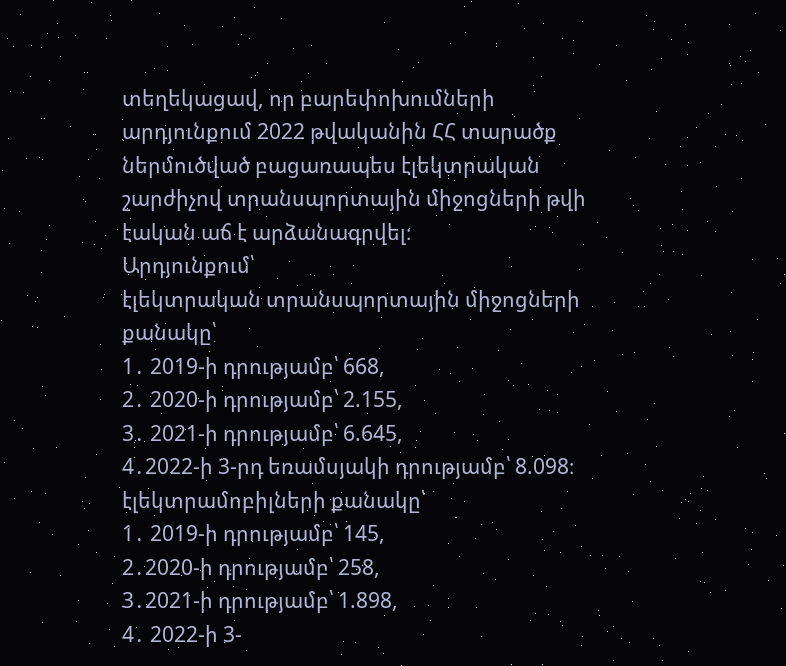տեղեկացավ, որ բարեփոխումների արդյունքում 2022 թվականին ՀՀ տարածք ներմուծված բացառապես էլեկտրական շարժիչով տրանսպորտային միջոցների թվի էական աճ է արձանագրվել։
Արդյունքում՝
էլեկտրական տրանսպորտային միջոցների քանակը՝
1․ 2019-ի դրությամբ՝ 668,
2․ 2020-ի դրությամբ՝ 2.155,
3․ 2021-ի դրությամբ՝ 6.645,
4․2022-ի 3-րդ եռամսյակի դրությամբ՝ 8.098։
էլեկտրամոբիլների քանակը՝
1․ 2019-ի դրությամբ՝ 145,
2․2020-ի դրությամբ՝ 258,
3․2021-ի դրությամբ՝ 1.898,
4․ 2022-ի 3-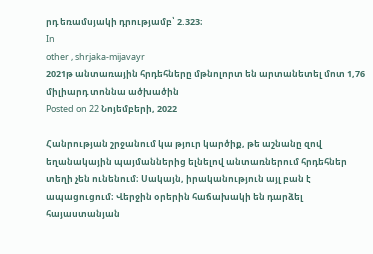րդ եռամսյակի դրությամբ՝ 2.323։
In
other , shrjaka-mijavayr
2021թ անտառային հրդեհները մթնոլորտ են արտանետել մոտ 1,76 միլիարդ տոննա ածխածին
Posted on 22 Նոյեմբերի, 2022

Հանրության շրջանում կա թյուր կարծիք, թե աշնանը զով եղանակային պայմաններից ելնելով անտառներում հրդեհներ տեղի չեն ունենում։ Սակայն, իրականություն այլ բան է ապացուցում։ Վերջին օրերին հաճախակի են դարձել հայաստանյան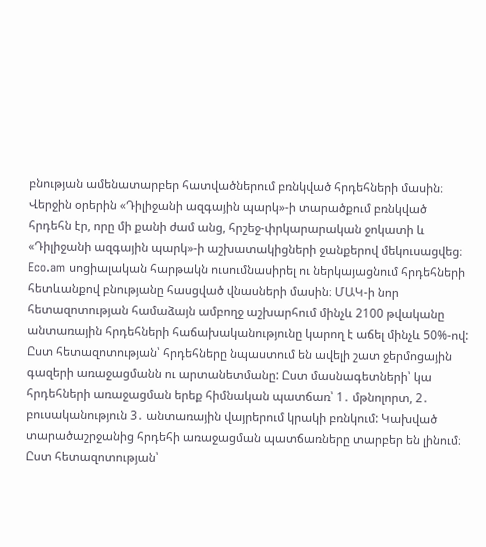բնության ամենատարբեր հատվածներում բռնկված հրդեհների մասին։ Վերջին օրերին «Դիլիջանի ազգային պարկ»-ի տարածքում բռնկված հրդեհն էր, որը մի քանի ժամ անց, հրշեջ-փրկարարական ջոկատի և «Դիլիջանի ազգային պարկ»-ի աշխատակիցների ջանքերով մեկուսացվեց։ Eco.am սոցիալական հարթակն ուսումնասիրել ու ներկայացնում հրդեհների հետևանքով բնությանը հասցված վնասների մասին։ ՄԱԿ-ի նոր հետազոտության համաձայն ամբողջ աշխարհում մինչև 2100 թվականը անտառային հրդեհների հաճախականությունը կարող է աճել մինչև 50%-ով: Ըստ հետազոտության՝ հրդեհները նպաստում են ավելի շատ ջերմոցային գազերի առաջացմանն ու արտանետմանը: Ըստ մասնագետների՝ կա հրդեհների առաջացման երեք հիմնական պատճառ՝ 1․ մթնոլորտ, 2․ բուսականություն 3․ անտառային վայրերում կրակի բռնկում: Կախված տարածաշրջանից հրդեհի առաջացման պատճառները տարբեր են լինում։ Ըստ հետազոտության՝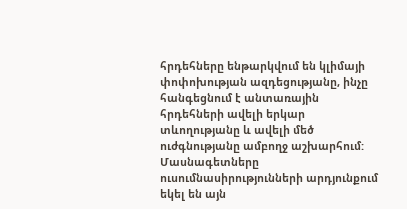հրդեհները ենթարկվում են կլիմայի փոփոխության ազդեցությանը, ինչը հանգեցնում է անտառային հրդեհների ավելի երկար տևողությանը և ավելի մեծ ուժգնությանը ամբողջ աշխարհում: Մասնագետները ուսումնասիրությունների արդյունքում եկել են այն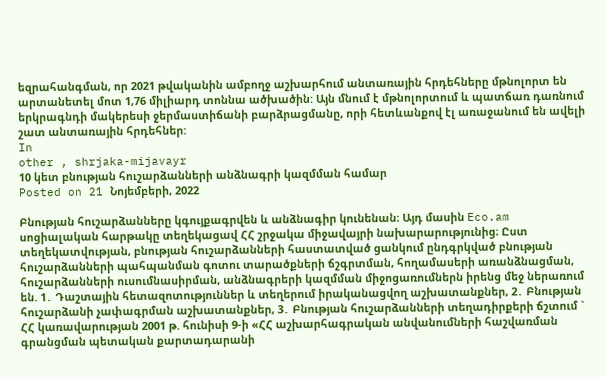եզրահանգման, որ 2021 թվականին ամբողջ աշխարհում անտառային հրդեհները մթնոլորտ են արտանետել մոտ 1,76 միլիարդ տոննա ածխածին: Այն մնում է մթնոլորտում և պատճառ դառնում երկրագնդի մակերեսի ջերմաստիճանի բարձրացմանը, որի հետևանքով էլ առաջանում են ավելի շատ անտառային հրդեհներ:
In
other , shrjaka-mijavayr
10 կետ բնության հուշարձանների անձնագրի կազմման համար
Posted on 21 Նոյեմբերի, 2022

Բնության հուշարձանները կգույքագրվեն և անձնագիր կունենան։ Այդ մասին Eco.am սոցիալական հարթակը տեղեկացավ ՀՀ շրջակա միջավայրի նախարարությունից։ Ըստ տեղեկատվության, բնության հուշարձանների հաստատված ցանկում ընդգրկված բնության հուշարձանների պահպանման գոտու տարածքների ճշգրտման, հողամասերի առանձնացման, հուշարձանների ուսումնասիրման, անձնագրերի կազմման միջոցառումներն իրենց մեջ ներառում են. 1․ Դաշտային հետազոտություններ և տեղերում իրականացվող աշխատանքներ, 2․ Բնության հուշարձանի չափագրման աշխատանքներ, 3․ Բնության հուշարձանների տեղադիրքերի ճշտում ` ՀՀ կառավարության 2001 թ. հունիսի 9-ի «ՀՀ աշխարհագրական անվանումների հաշվառման գրանցման պետական քարտադարանի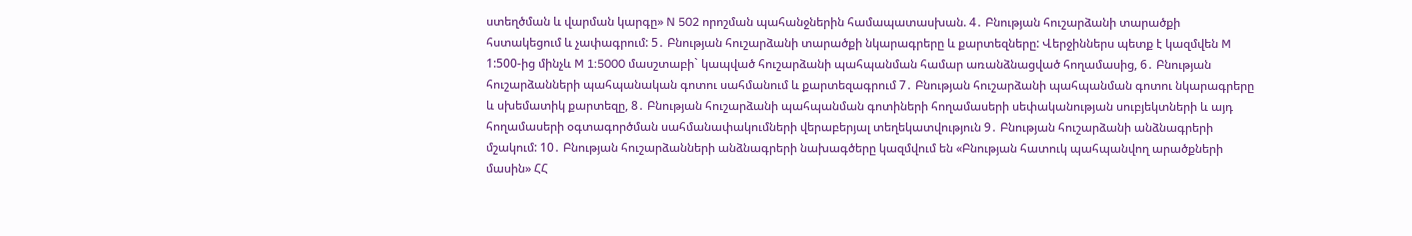ստեղծման և վարման կարգը» N 502 որոշման պահանջներին համապատասխան. 4․ Բնության հուշարձանի տարածքի հստակեցում և չափագրում: 5․ Բնության հուշարձանի տարածքի նկարագրերը և քարտեզները: Վերջիններս պետք է կազմվեն M 1:500-ից մինչև M 1:5000 մասշտաբի` կապված հուշարձանի պահպանման համար առանձնացված հողամասից, 6․ Բնության հուշարձանների պահպանական գոտու սահմանում և քարտեզագրում 7․ Բնության հուշարձանի պահպանման գոտու նկարագրերը և սխեմատիկ քարտեզը, 8․ Բնության հուշարձանի պահպանման գոտիների հողամասերի սեփականության սուբյեկտների և այդ հողամասերի օգտագործման սահմանափակումների վերաբերյալ տեղեկատվություն 9․ Բնության հուշարձանի անձնագրերի մշակում: 10․ Բնության հուշարձանների անձնագրերի նախագծերը կազմվում են «Բնության հատուկ պահպանվող արածքների մասին» ՀՀ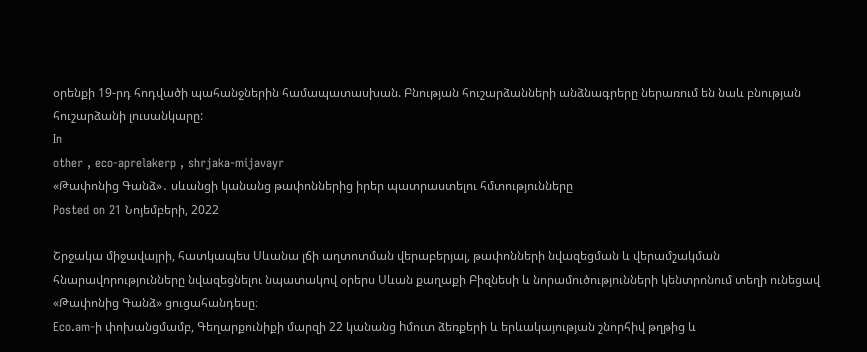օրենքի 19-րդ հոդվածի պահանջներին համապատասխան. Բնության հուշարձանների անձնագրերը ներառում են նաև բնության հուշարձանի լուսանկարը:
In
other , eco-aprelakerp , shrjaka-mijavayr
«Թափոնից Գանձ»․ սևանցի կանանց թափոններից իրեր պատրաստելու հմտությունները
Posted on 21 Նոյեմբերի, 2022

Շրջակա միջավայրի, հատկապես Սևանա լճի աղտոտման վերաբերյալ, թափոնների նվազեցման և վերամշակման հնարավորությունները նվազեցնելու նպատակով օրերս Սևան քաղաքի Բիզնեսի և նորամուծությունների կենտրոնում տեղի ունեցավ «Թափոնից Գանձ» ցուցահանդեսը։
Eco.am-ի փոխանցմամբ, Գեղարքունիքի մարզի 22 կանանց hմուտ ձեռքերի և երևակայության շնորհիվ թղթից և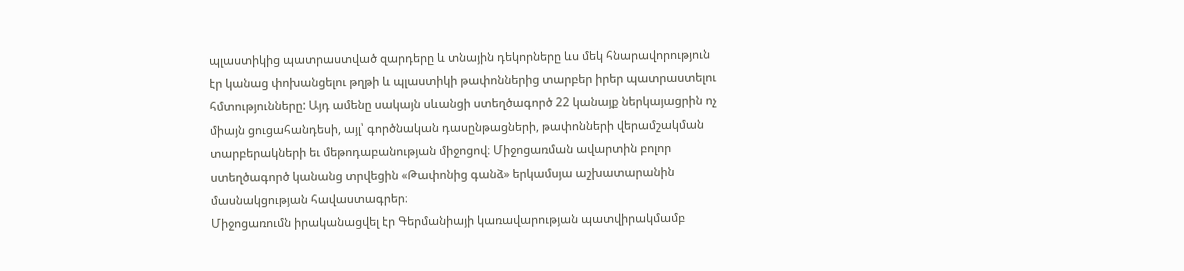պլաստիկից պատրաստված զարդերը և տնային դեկորները ևս մեկ հնարավորություն էր կանաց փոխանցելու թղթի և պլաստիկի թափոններից տարբեր իրեր պատրաստելու հմտությունները: Այդ ամենը սակայն սևանցի ստեղծագործ 22 կանայք ներկայացրին ոչ միայն ցուցահանդեսի, այլ՝ գործնական դասընթացների, թափոնների վերամշակման տարբերակների եւ մեթոդաբանության միջոցով։ Միջոցառման ավարտին բոլոր ստեղծագործ կանանց տրվեցին «Թափոնից գանձ» երկամսյա աշխատարանին մասնակցության հավաստագրեր։
Միջոցառումն իրականացվել էր Գերմանիայի կառավարության պատվիրակմամբ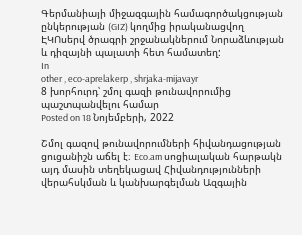Գերմանիայի միջազգային համագործակցության ընկերության (GIZ) կողմից իրականացվող ԷԿՈսերվ ծրագրի շրջանակներում Նորաձևության և դիզայնի պալատի հետ համատեղ:
In
other , eco-aprelakerp , shrjaka-mijavayr
8 խորհուրդ՝ շմոլ գազի թունավորումից պաշտպանվելու համար
Posted on 18 Նոյեմբերի, 2022

Շմոլ գազով թունավորումների հիվանդացության ցուցանիշն աճել է։ Eco.am սոցիալական հարթակն այդ մասին տեղեկացավ Հիվանդությունների վերահսկման և կանխարգելման Ազգային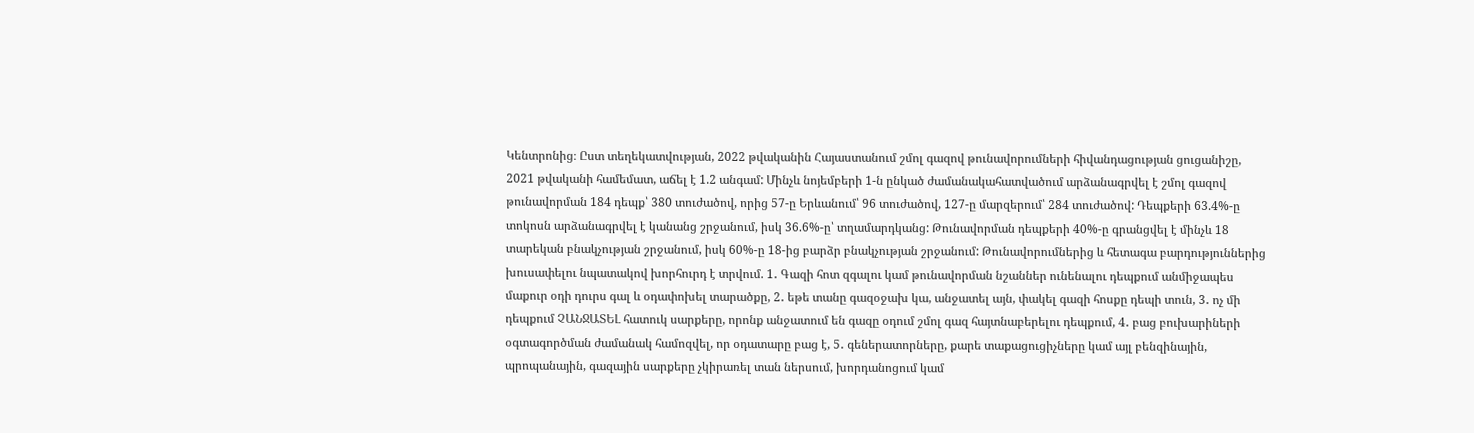Կենտրոնից։ Ըստ տեղեկատվության, 2022 թվականին Հայաստանում շմոլ գազով թունավորումների հիվանդացության ցուցանիշը, 2021 թվականի համեմատ, աճել է 1.2 անգամ: Մինչև նոյեմբերի 1-ն ընկած ժամանակահատվածում արձանագրվել է շմոլ գազով թունավորման 184 դեպք՝ 380 տուժածով, որից 57-ը Երևանում՝ 96 տուժածով, 127-ը մարզերում՝ 284 տուժածով: Դեպքերի 63.4%-ը տոկոսն արձանագրվել է կանանց շրջանում, իսկ 36.6%-ը՝ տղամարդկանց: Թունավորման դեպքերի 40%-ը գրանցվել է մինչև 18 տարեկան բնակչության շրջանում, իսկ 60%-ը 18-ից բարձր բնակչության շրջանում: Թունավորումներից և հետագա բարդություններից խուսափելու նպատակով խորհուրդ է տրվում. 1․ Գազի հոտ զգալու կամ թունավորման նշաններ ունենալու դեպքում անմիջապես մաքուր օդի դուրս գալ և օդափոխել տարածքը, 2․ եթե տանը գազօջախ կա, անջատել այն, փակել գազի հոսքը դեպի տուն, 3․ ոչ մի դեպքում ՉԱՆՋԱՏԵԼ հատուկ սարքերը, որոնք անջատում են գազը օդում շմոլ գազ հայտնաբերելու դեպքում, 4․ բաց բուխարիների օգտագործման ժամանակ համոզվել, որ օդատարը բաց է, 5․ գեներատորները, քարե տաքացուցիչները կամ այլ բենզինային, պրոպանային, գազային սարքերը չկիրառել տան ներսում, խորդանոցում կամ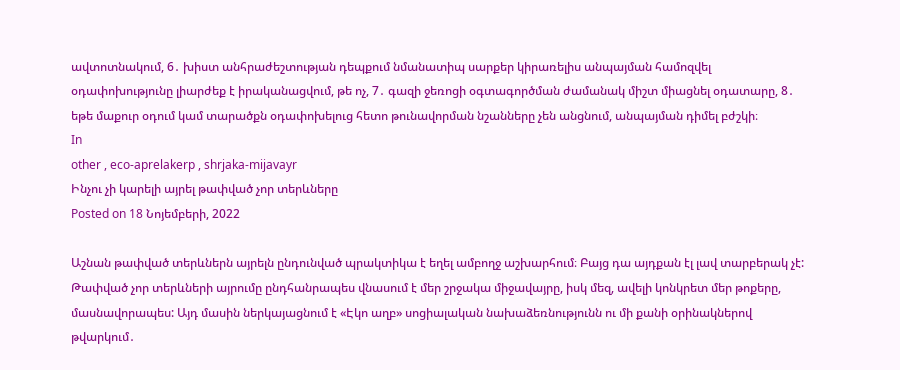ավտոտնակում, 6․ խիստ անհրաժեշտության դեպքում նմանատիպ սարքեր կիրառելիս անպայման համոզվել օդափոխությունը լիարժեք է իրականացվում, թե ոչ, 7․ գազի ջեռոցի օգտագործման ժամանակ միշտ միացնել օդատարը, 8․ եթե մաքուր օդում կամ տարածքն օդափոխելուց հետո թունավորման նշանները չեն անցնում, անպայման դիմել բժշկի։
In
other , eco-aprelakerp , shrjaka-mijavayr
Ինչու չի կարելի այրել թափված չոր տերևները
Posted on 18 Նոյեմբերի, 2022

Աշնան թափված տերևներն այրելն ընդունված պրակտիկա է եղել ամբողջ աշխարհում։ Բայց դա այդքան էլ լավ տարբերակ չէ: Թափված չոր տերևների այրումը ընդհանրապես վնասում է մեր շրջակա միջավայրը, իսկ մեզ, ավելի կոնկրետ մեր թոքերը, մասնավորապես: Այդ մասին ներկայացնում է «Էկո աղբ» սոցիալական նախաձեռնությունն ու մի քանի օրինակներով թվարկում․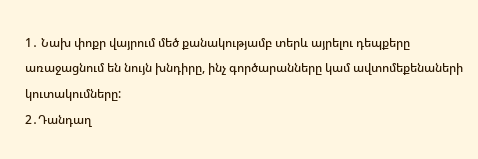1․ Նախ փոքր վայրում մեծ քանակությամբ տերև այրելու դեպքերը առաջացնում են նույն խնդիրը, ինչ գործարանները կամ ավտոմեքենաների կուտակումները:
2․Դանդաղ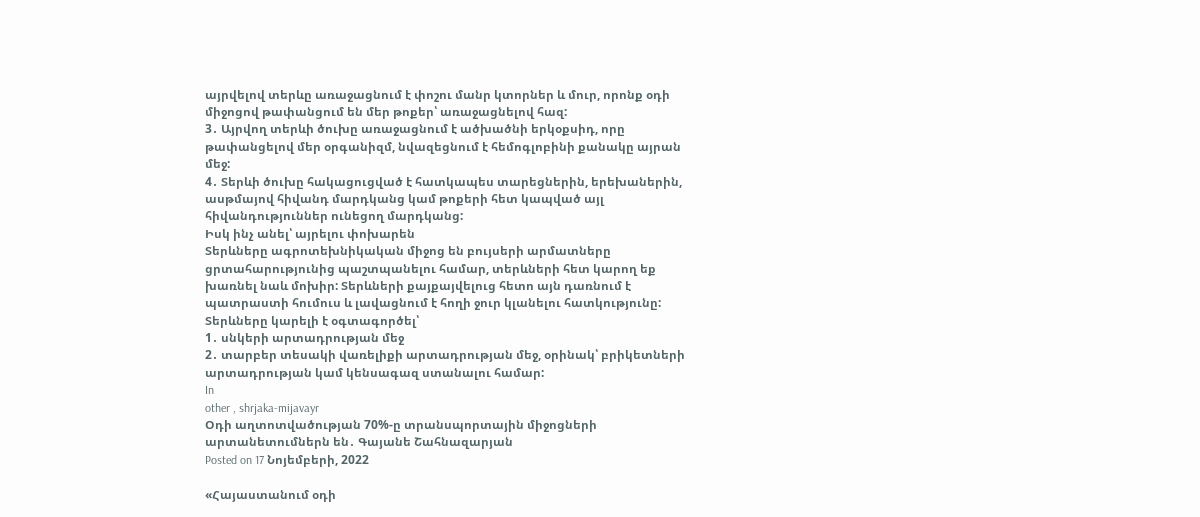այրվելով տերևը առաջացնում է փոշու մանր կտորներ և մուր, որոնք օդի միջոցով թափանցում են մեր թոքեր՝ առաջացնելով հազ:
3․ Այրվող տերևի ծուխը առաջացնում է ածխածնի երկօքսիդ, որը թափանցելով մեր օրգանիզմ, նվազեցնում է հեմոգլոբինի քանակը այրան մեջ:
4․ Տերևի ծուխը հակացուցված է հատկապես տարեցներին, երեխաներին, ասթմայով հիվանդ մարդկանց կամ թոքերի հետ կապված այլ հիվանդություններ ունեցող մարդկանց:
Իսկ ինչ անել՝ այրելու փոխարեն
Տերևները ագրոտեխնիկական միջոց են բույսերի արմատները ցրտահարությունից պաշտպանելու համար, տերևների հետ կարող եք խառնել նաև մոխիր: Տերևների քայքայվելուց հետո այն դառնում է պատրաստի հումուս և լավացնում է հողի ջուր կլանելու հատկությունը:
Տերևները կարելի է օգտագործել՝
1․ սնկերի արտադրության մեջ
2․ տարբեր տեսակի վառելիքի արտադրության մեջ, օրինակ՝ բրիկետների արտադրության կամ կենսագազ ստանալու համար:
In
other , shrjaka-mijavayr
Օդի աղտոտվածության 70%-ը տրանսպորտային միջոցների արտանետումներն են․ Գայանե Շահնազարյան
Posted on 17 Նոյեմբերի, 2022

«Հայաստանում օդի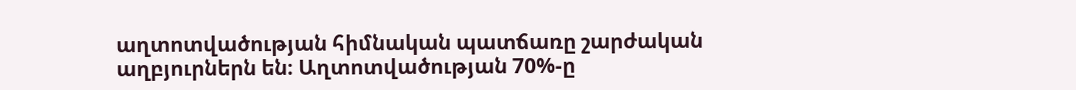աղտոտվածության հիմնական պատճառը շարժական աղբյուրներն են։ Աղտոտվածության 70%-ը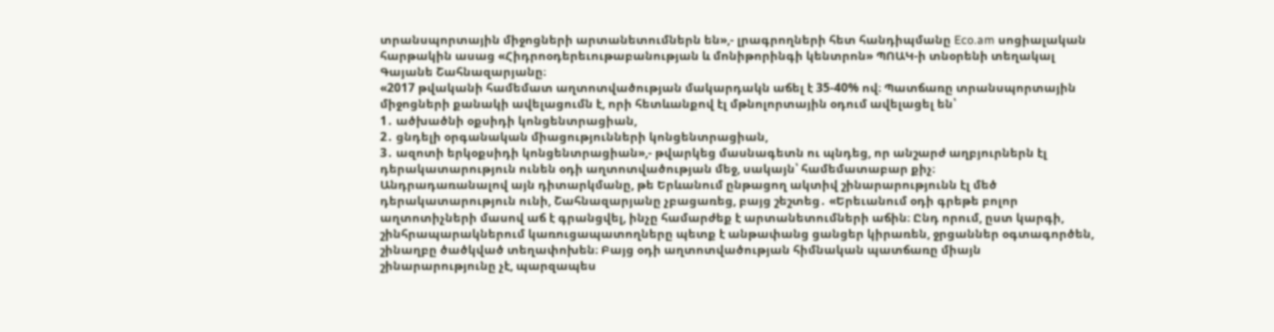տրանսպորտային միջոցների արտանետումներն են»,- լրագրողների հետ հանդիպմանը Eco.am սոցիալական հարթակին ասաց «Հիդրոօդերեւութաբանության և մոնիթորինգի կենտրոն» ՊՈԱԿ-ի տնօրենի տեղակալ Գայանե Շահնազարյանը։
«2017 թվականի համեմատ աղտոտվածության մակարդակն աճել է 35-40% ով։ Պատճառը տրանսպորտային միջոցների քանակի ավելացումն է, որի հետևանքով էլ մթնոլորտային օդում ավելացել են՝
1․ ածխածնի օքսիդի կոնցենտրացիան,
2․ ցնդելի օրգանական միացությունների կոնցենտրացիան,
3․ ազոտի երկօքսիդի կոնցենտրացիան»,- թվարկեց մասնագետն ու պնդեց, որ անշարժ աղբյուրներն էլ դերակատարություն ունեն օդի աղտոտվածության մեջ, սակայն՝ համեմատաբար քիչ։
Անդրադառանալով այն դիտարկմանը, թե Երևանում ընթացող ակտիվ շինարարությունն էլ մեծ դերակատարություն ունի, Շահնազարյանը չբացառեց, բայց շեշտեց․ «Երեւանում օդի գրեթե բոլոր աղտոտիչների մասով աճ է գրանցվել, ինչը համարժեք է արտանետումների աճին։ Ընդ որում, ըստ կարգի, շինհրապարակներում կառուցապատողները պետք է անթափանց ցանցեր կիրառեն, ջրցաններ օգտագործեն, շինաղբը ծածկված տեղափոխեն։ Բայց օդի աղտոտվածության հիմնական պատճառը միայն շինարարությունը չէ, պարզապես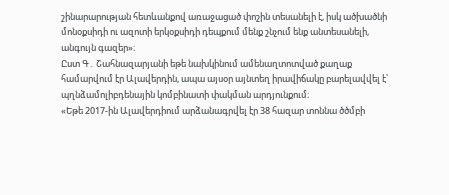շինարարության հետևանքով առաջացած փոշին տեսանելի է, իսկ ածխածնի մոնօքսիդի ու ազոտի երկօքսիդի դեպքում մենք շնչում ենք անտեսանելի, անգույն գազեր»։
Ըստ Գ․ Շահնազարյանի եթե նախկինում ամենաղտոտված քաղաք համարվում էր Ալավերդին, ապա այսօր այնտեղ իրավիճակը բարելավվել է՝ պղնձամոլիբդենային կոմբինատի փակման արդյունքում։
«Եթե 2017-ին Ալավերդիում արձանագրվել էր 38 հազար տոննա ծծմբի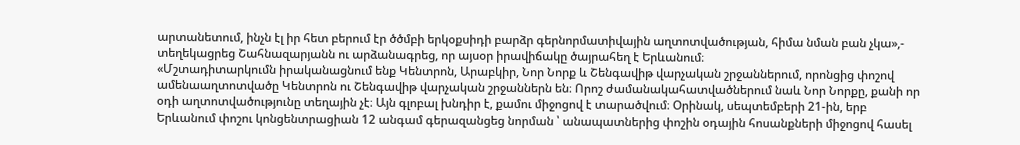արտանետում, ինչն էլ իր հետ բերում էր ծծմբի երկօքսիդի բարձր գերնորմատիվային աղտոտվածության, հիմա նման բան չկա»,- տեղեկացրեց Շահնազարյանն ու արձանագրեց, որ այսօր իրավիճակը ծայրահեղ է Երևանում։
«Մշտադիտարկումն իրականացնում ենք Կենտրոն, Արաբկիր, Նոր Նորք և Շենգավիթ վարչական շրջաններում, որոնցից փոշով ամենաաղտոտվածը Կենտրոն ու Շենգավիթ վարչական շրջաններն են։ Որոշ ժամանակահատվածներում նաև Նոր Նորքը, քանի որ օդի աղտոտվածությունը տեղային չէ։ Այն գլոբալ խնդիր է, քամու միջոցով է տարածվում։ Օրինակ, սեպտեմբերի 21-ին, երբ Երևանում փոշու կոնցենտրացիան 12 անգամ գերազանցեց նորման ՝ անապատներից փոշին օդային հոսանքների միջոցով հասել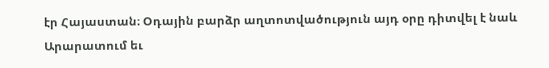էր Հայաստան։ Օդային բարձր աղտոտվածություն այդ օրը դիտվել է նաև Արարատում եւ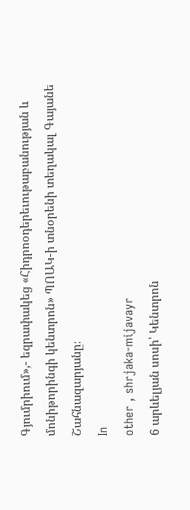Գյումրիում»,- եզրափակեց «Հիդրոօդերեւութաբանության և մոնիթորինգի կենտրոն» ՊՈԱԿ-ի տնօրենի տեղակալ Գայանե Շահնազարյանը։
In
other , shrjaka-mijavayr
6 արևելյան սոսի՝ Կենտրոն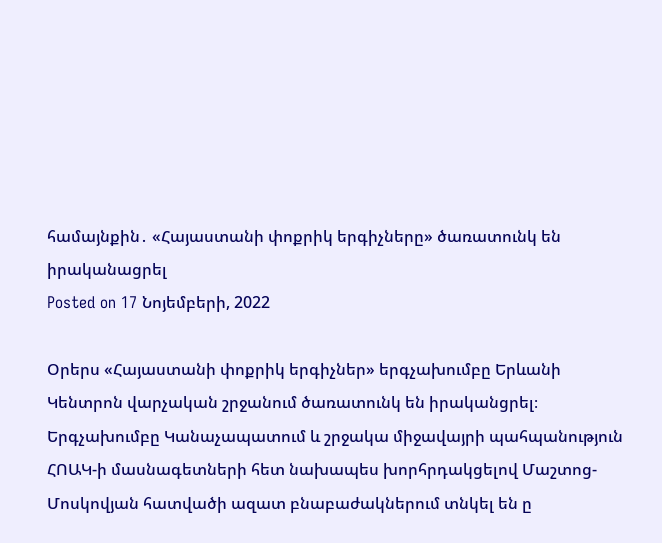համայնքին․ «Հայաստանի փոքրիկ երգիչները» ծառատունկ են իրականացրել
Posted on 17 Նոյեմբերի, 2022

Օրերս «Հայաստանի փոքրիկ երգիչներ» երգչախումբը Երևանի Կենտրոն վարչական շրջանում ծառատունկ են իրականցրել։ Երգչախումբը Կանաչապատում և շրջակա միջավայրի պահպանություն ՀՈԱԿ-ի մասնագետների հետ նախապես խորհրդակցելով Մաշտոց-Մոսկովյան հատվածի ազատ բնաբաժակներում տնկել են ը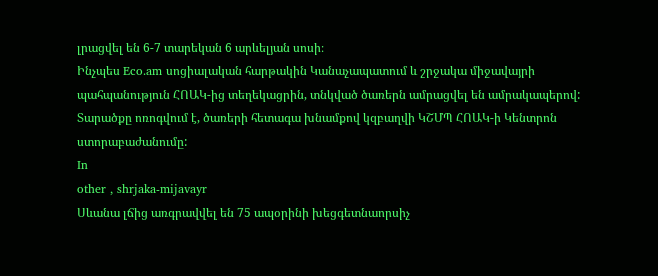լրացվել են 6-7 տարեկան 6 արևելյան սոսի։
Ինչպես Eco.am սոցիալական հարթակին Կանաչապատում և շրջակա միջավայրի պահպանություն ՀՈԱԿ-ից տեղեկացրին, տնկված ծառերն ամրացվել են ամրակապերով: Տարածքը ոռոգվում է, ծառերի հետագա խնամքով կզբաղվի ԿՇՄՊ ՀՈԱԿ-ի Կենտրոն ստորաբաժանումը:
In
other , shrjaka-mijavayr
Սևանա լճից առգրավվել են 75 ապօրինի խեցգետնաորսիչ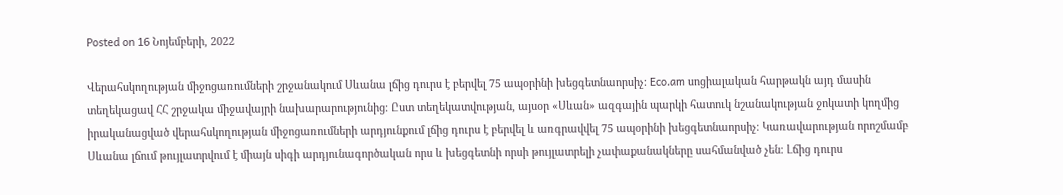Posted on 16 Նոյեմբերի, 2022

Վերահսկողության միջոցառումների շրջանակում Սևանա լճից դուրս է բերվել 75 ապօրինի խեցգետնաորսիչ: Eco.am սոցիալական հարթակն այդ մասին տեղեկացավ ՀՀ շրջակա միջավայրի նախարարությունից։ Ըստ տեղեկատվության, այսօր «Սևան» ազգային պարկի հատուկ նշանակության ջոկատի կողմից իրականացված վերահսկողության միջոցառումների արդյունքում լճից դուրս է բերվել և առգրավվել 75 ապօրինի խեցգետնաորսիչ։ Կառավարության որոշմամբ Սևանա լճում թույլատրվում է միայն սիգի արդյունագործական որս և խեցգետնի որսի թույլատրելի չափաքանակները սահմանված չեն։ Լճից դուրս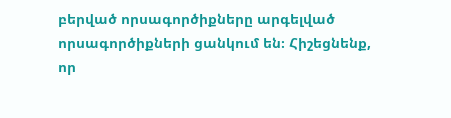բերված որսագործիքները արգելված որսագործիքների ցանկում են։ Հիշեցնենք, որ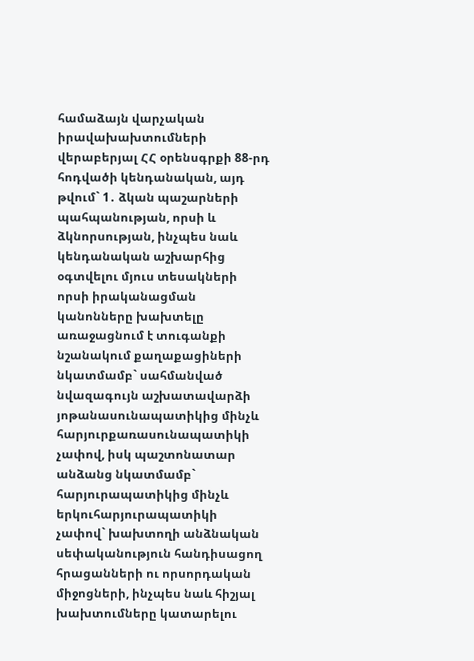համաձայն վարչական իրավախախտումների վերաբերյալ ՀՀ օրենսգրքի 88-րդ հոդվածի կենդանական, այդ թվում` 1․ ձկան պաշարների պահպանության, որսի և ձկնորսության, ինչպես նաև կենդանական աշխարհից օգտվելու մյուս տեսակների որսի իրականացման կանոնները խախտելը առաջացնում է տուգանքի նշանակում քաղաքացիների նկատմամբ` սահմանված նվազագույն աշխատավարձի յոթանասունապատիկից մինչև հարյուրքառասունապատիկի չափով, իսկ պաշտոնատար անձանց նկատմամբ` հարյուրապատիկից մինչև երկուհարյուրապատիկի չափով` խախտողի անձնական սեփականություն հանդիսացող հրացանների ու որսորդական միջոցների, ինչպես նաև հիշյալ խախտումները կատարելու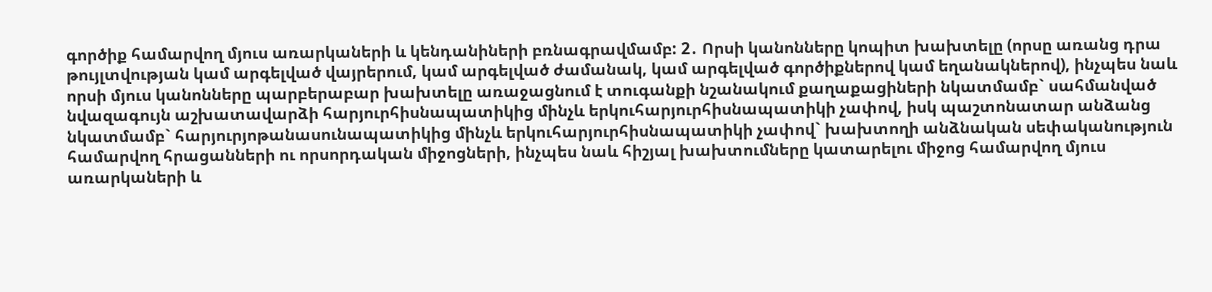գործիք համարվող մյուս առարկաների և կենդանիների բռնագրավմամբ: 2․ Որսի կանոնները կոպիտ խախտելը (որսը առանց դրա թույլտվության կամ արգելված վայրերում, կամ արգելված ժամանակ, կամ արգելված գործիքներով կամ եղանակներով), ինչպես նաև որսի մյուս կանոնները պարբերաբար խախտելը առաջացնում է տուգանքի նշանակում քաղաքացիների նկատմամբ` սահմանված նվազագույն աշխատավարձի հարյուրհիսնապատիկից մինչև երկուհարյուրհիսնապատիկի չափով, իսկ պաշտոնատար անձանց նկատմամբ` հարյուրյոթանասունապատիկից մինչև երկուհարյուրհիսնապատիկի չափով` խախտողի անձնական սեփականություն համարվող հրացանների ու որսորդական միջոցների, ինչպես նաև հիշյալ խախտումները կատարելու միջոց համարվող մյուս առարկաների և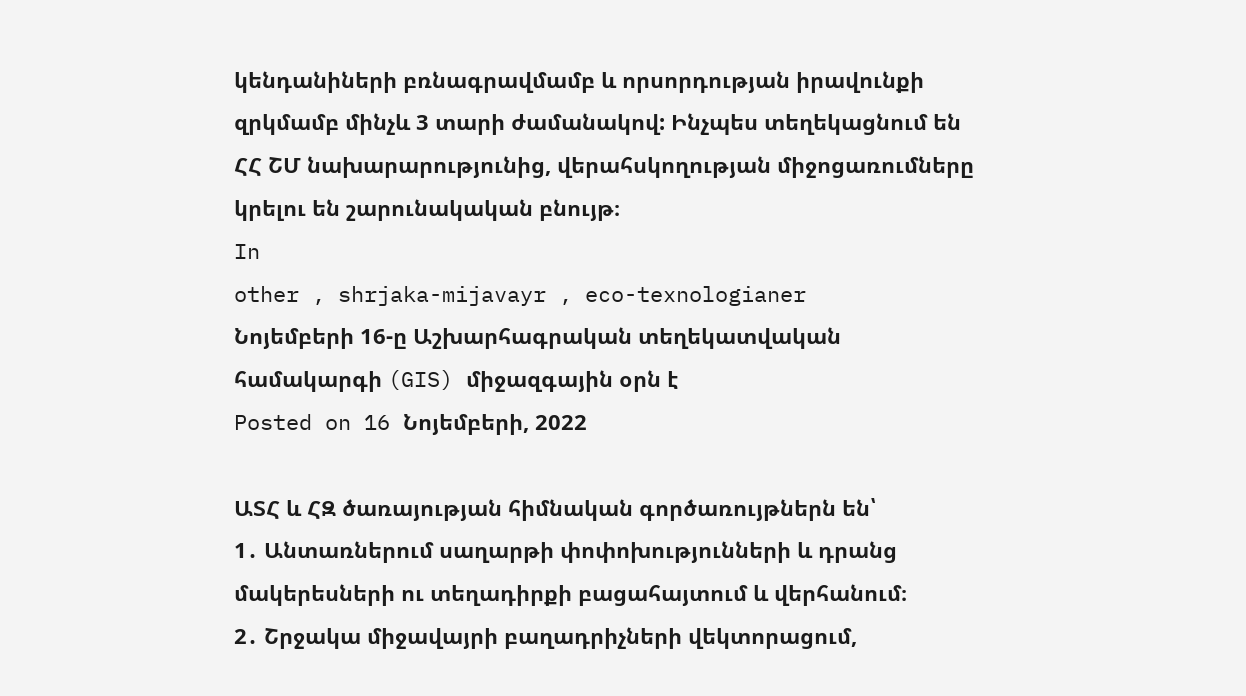կենդանիների բռնագրավմամբ և որսորդության իրավունքի զրկմամբ մինչև 3 տարի ժամանակով: Ինչպես տեղեկացնում են ՀՀ ՇՄ նախարարությունից, վերահսկողության միջոցառումները կրելու են շարունակական բնույթ։
In
other , shrjaka-mijavayr , eco-texnologianer
Նոյեմբերի 16-ը Աշխարհագրական տեղեկատվական համակարգի (GIS) միջազգային օրն է
Posted on 16 Նոյեմբերի, 2022

ԱՏՀ և ՀԶ ծառայության հիմնական գործառույթներն են՝
1․ Անտառներում սաղարթի փոփոխությունների և դրանց մակերեսների ու տեղադիրքի բացահայտում և վերհանում։
2․ Շրջակա միջավայրի բաղադրիչների վեկտորացում,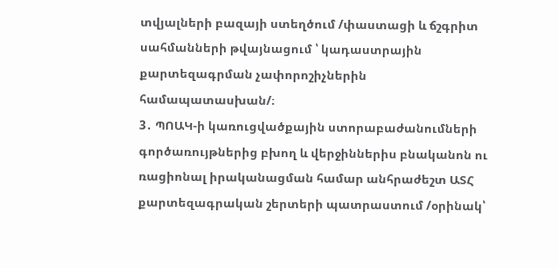տվյալների բազայի ստեղծում /փաստացի և ճշգրիտ սահմանների թվայնացում ՝ կադաստրային քարտեզագրման չափորոշիչներին համապատասխան/։
3․ ՊՈԱԿ-ի կառուցվածքային ստորաբաժանումների գործառույթներից բխող և վերջիններիս բնականոն ու ռացիոնալ իրականացման համար անհրաժեշտ ԱՏՀ քարտեզագրական շերտերի պատրաստում /օրինակ՝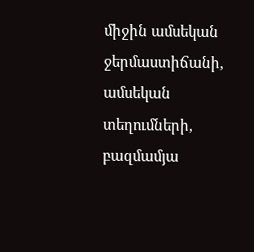միջին ամսեկան ջերմաստիճանի, ամսեկան տեղումների, բազմամյա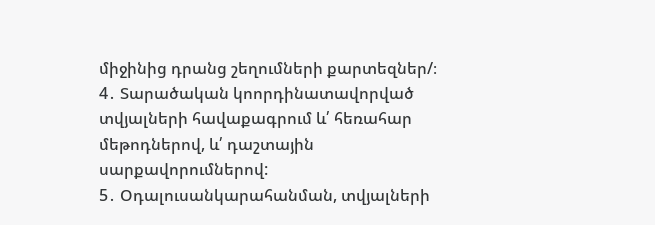միջինից դրանց շեղումների քարտեզներ/։
4․ Տարածական կոորդինատավորված տվյալների հավաքագրում և՛ հեռահար մեթոդներով, և՛ դաշտային սարքավորումներով:
5․ Օդալուսանկարահանման, տվյալների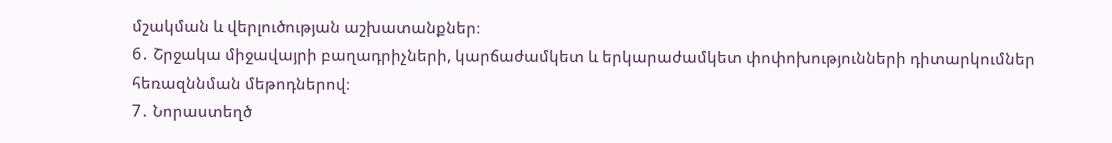մշակման և վերլուծության աշխատանքներ։
6․ Շրջակա միջավայրի բաղադրիչների, կարճաժամկետ և երկարաժամկետ փոփոխությունների դիտարկումներ հեռազննման մեթոդներով։
7․ Նորաստեղծ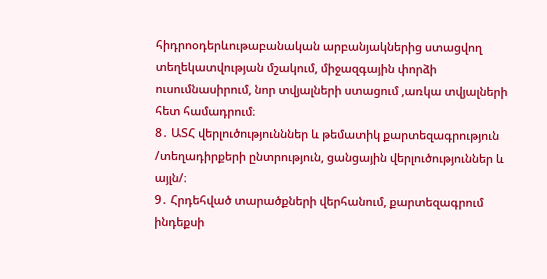հիդրոօդերևութաբանական արբանյակներից ստացվող տեղեկատվության մշակում, միջազգային փորձի ուսումնասիրում, նոր տվյալների ստացում ,առկա տվյալների հետ համադրում։
8․ ԱՏՀ վերլուծությունններ և թեմատիկ քարտեզագրություն /տեղադիրքերի ընտրություն, ցանցային վերլուծություններ և այլն/։
9․ Հրդեհված տարածքների վերհանում, քարտեզագրում ինդեքսի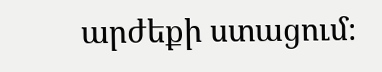արժեքի ստացում։